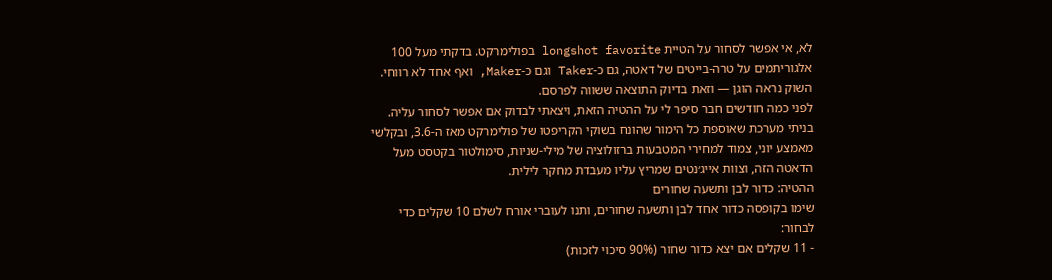לא, אי אפשר לסחור על הטיית longshot favorite בפולימרקט. בדקתי מעל 100 אלגוריתמים על טרה-בייטים של דאטה, גם כ-Taker וגם כ-Maker, ואף אחד לא רווחי. השוק נראה הוגן — וזאת בדיוק התוצאה ששווה לפרסם.
לפני כמה חודשים חבר סיפר לי על ההטיה הזאת, ויצאתי לבדוק אם אפשר לסחור עליה. בניתי מערכת שאוספת כל הימור שהונח בשוקי הקריפטו של פולימרקט מאז ה-3.6, ובקלשי מאמצע יוני, צמוד למחירי המטבעות ברזולוציה של מילי-שניות, סימולטור בקטסט מעל הדאטה הזה, וצוות אייג׳נטים שמריץ עליו מעבדת מחקר לילית.
ההטיה: כדור לבן ותשעה שחורים
שימו בקופסה כדור אחד לבן ותשעה שחורים, ותנו לעוברי אורח לשלם 10 שקלים כדי לבחור:
- 11 שקלים אם יצא כדור שחור (90% סיכוי לזכות)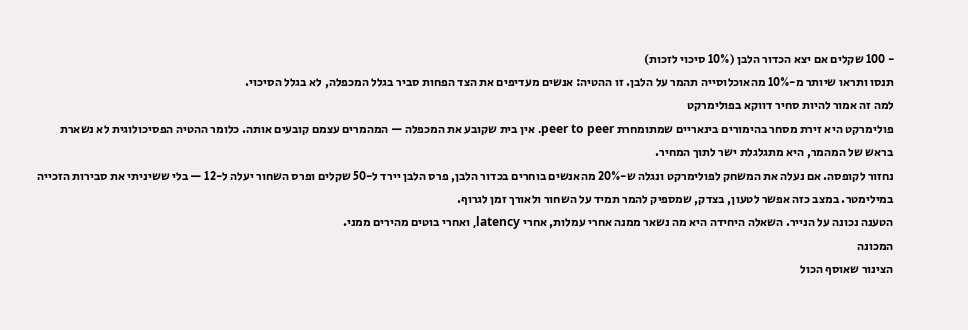- 100 שקלים אם יצא הכדור הלבן (10% סיכוי לזכות)
תנסו ותראו שיותר מ-10% מהאוכלוסייה תהמר על הלבן. זו ההטיה: אנשים מעדיפים את הצד הפחות סביר בגלל המכפלה, לא בגלל הסיכוי.
למה זה אמור להיות סחיר דווקא בפולימרקט
פולימרקט היא זירת מסחר בהימורים בינאריים שמתומחרת peer to peer. אין בית שקובע את המכפלה — המהמרים עצמם קובעים אותה. כלומר ההטיה הפסיכולוגית לא נשארת בראש של המהמר, היא מתגלגלת ישר לתוך המחיר.
נחזור לקופסה. אם נעלה את המשחק לפולימרקט ונגלה ש-20% מהאנשים בוחרים בכדור הלבן, פרס הלבן יירד ל-50 שקלים ופרס השחור יעלה ל-12 — בלי ששיניתי את סבירות הזכייה במילימטר. במצב כזה אפשר לטעון, בצדק, שמספיק להמר תמיד על השחור ולאורך זמן לגרוף.
הטענה נכונה על הנייר. השאלה היחידה היא מה נשאר ממנה אחרי עמלות, אחרי latency, ואחרי בוטים מהירים ממני.
המכונה
הצינור שאוסף הכול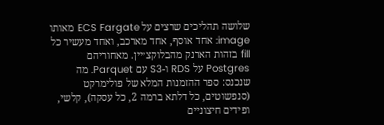שלושה תהליכים שרצים על ECS Fargate מאותו image: אחד אוסף, אחד מארכב, ואחד מעשיר כל fill בזהות הארנק מהבלוקצ׳יין. מאחוריהם Postgres על RDS ו-S3 עם Parquet. מה שנכנס: ספר ההזמנות המלא של פולימרקט (סנפשוטים, כל דלתא ברמה 2, כל עסקה), קלשי, ופידים חיצוניים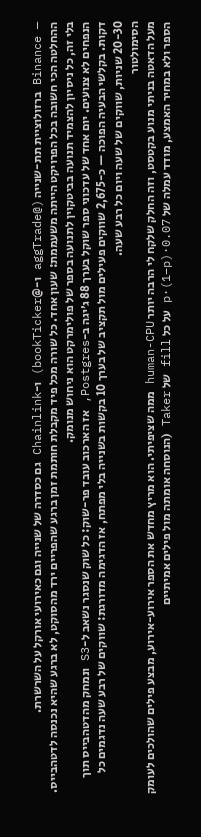— Binance ברזולוציית תת-שנייה (@aggTrade ו-@bookTicker) ו-Chainlink גם כסדרה של שנייה וגם כאירועי אורקל על השרשרת.
ההחלטה הכי חשובה בכל הפרויקט הייתה משעממת: שעון אחד. כל שורה מכל פיד מקבלת חותמת זמן ברגע שהפריים ירד מהסוקט, לא ברגע שהיא נכנסה לדטהבייס. בלי זה, כל ניסיון להצמיד תנועה בביטקוין לתנועה בספר של פולימרקט הוא ניחוש מנומק.
הנפחים לא צנועים. יום אחד של עדכוני ספר שוקל בערך 88 ג׳יגה ב-Postgres, אז הארכוב עובד פר-שוק: כל שוק שנסגר נשאב ל-S3 ונמחק מהדטהבייס תוך דקות. בקלשי הבעיה הפוכה — כ-2,675 שווקים פעילים מול תקציב של בערך 10 בקשות בשנייה בלי מפתח, אז הדגימה מדורגת: שווקים של רבע שעה נדגמים כל 20-30 שניות, שווקים של שעה ויום כל רבע שעה.
הסימולטור
מעל הדאטה בניתי מנוע בקטסט, וזה החלק שלקח לי הרבה יותר human-CPU ממה שציפיתי. הוא מריץ מחדש את הספר אירוע-אירוע, מבצע פילים שהולכים לעומק הספר ולא במחיר האמצע, מודד עמלה של 0.07·p·(1−p) על כל fill של Taker (הנוסחה אומתה מול פילים אמיתיים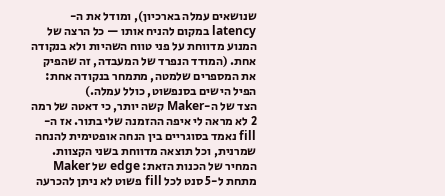שנושאים עמלה בארכיון), ומודל את ה-latency במקום להניח אותו — כל הרצה של המנוע מדווחת על פני טווח השהיות ולא בנקודה אחת. (המודד הנפרד של המעבדה, זה שהפיק את המספרים שלמטה, מתמחר בנקודה אחת: הפיל הישים בסנפשוט, כולל עמלה.)
הצד של ה-Maker קשה יותר, כי דאטה של רמה 2 לא מראה לי איפה ההזמנה שלי בתור. אז ה-fill נאמד בסוגריים בין הנחה אופטימית להנחה שמרנית, וכל תוצאה מדווחת בשני הקצוות. המחיר של הכנות הזאת: edge של Maker מתחת ל-5 סנט לכל fill פשוט לא ניתן להכרעה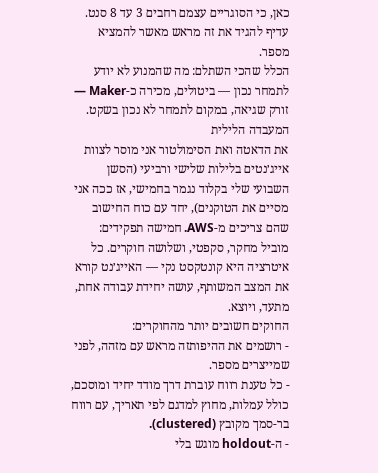כאן, כי הסוגריים עצמם רחבים 3 עד 8 סנט. עדיף להגיד את זה מראש מאשר להמציא מספר.
הכלל שהכי השתלם: מה שהמנוע לא יודע לתמחר נכון — ביטולים, מכירה כ-Maker — זורק שגיאה, במקום לתמחר לא נכון בשקט.
המעבדה הלילית
את הדאטה ואת הסימולטור אני מוסר לצוות אייג׳נטים בלילות שלישי ורביעי (הסשן השבועי שלי בקלוד נגמר בחמישי, אז ככה אני מסיים את הטוקנים), יחד עם כוח החישוב שהם צריכים מ-AWS. חמישה תפקידים: מוביל מחקר, סקפטי, ושלושה חוקרים. כל איטרציה היא קונטקסט נקי — האייג׳נט קורא את המצב המשותף, עושה יחידת עבודה אחת, מתעד, ויוצא.
החוקים חשובים יותר מהחוקרים:
- רושמים את ההיפותזה מראש עם מזהה, לפני שמייצרים מספר.
- כל טענת רווח עוברת דרך מודד יחיד ומוסכם, כולל עמלות, מחוץ למדגם לפי תאריך, עם רווח בר-סמך מקובץ (clustered).
- ה-holdout מוגש בלי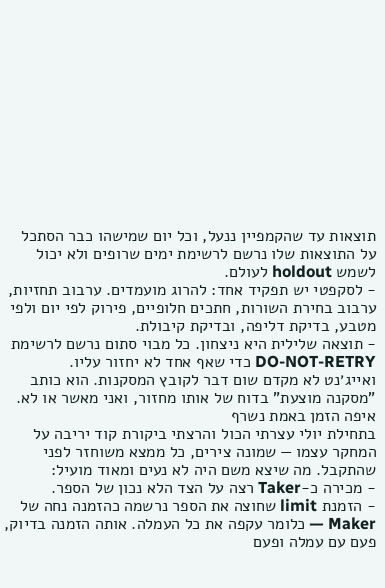תוצאות עד שהקמפיין ננעל, וכל יום שמישהו כבר הסתכל על התוצאות שלו נרשם לרשימת ימים שרופים ולא יכול לשמש holdout לעולם.
- לסקפטי יש תפקיד אחד: להרוג מועמדים. ערבוב תחזיות, ערבוב בחירת השורות, חתכים חלופיים, פירוק לפי יום ולפי מטבע, בדיקת דליפה, ובדיקת קיבולת.
- תוצאה שלילית היא ניצחון. כל מבוי סתום נרשם לרשימת DO-NOT-RETRY כדי שאף אחד לא יחזור עליו.
ואייג׳נט לא מקדם שום דבר לקובץ המסקנות. הוא כותב "מסקנה מוצעת" בדוח של אותו מחזור, ואני מאשר או לא.
איפה הזמן באמת נשרף
בתחילת יולי עצרתי הכול והרצתי ביקורת קוד יריבה על המחקר עצמו — שמונה צירים, כל ממצא משוחזר לפני שהתקבל. מה שיצא משם היה לא נעים ומאוד מועיל:
- מכירה כ-Taker רצה על הצד הלא נכון של הספר.
- הזמנת limit שחוצה את הספר נרשמה כהזמנה נחה של Maker — כלומר עקפה את כל העמלה. אותה הזמנה בדיוק, פעם עם עמלה ופעם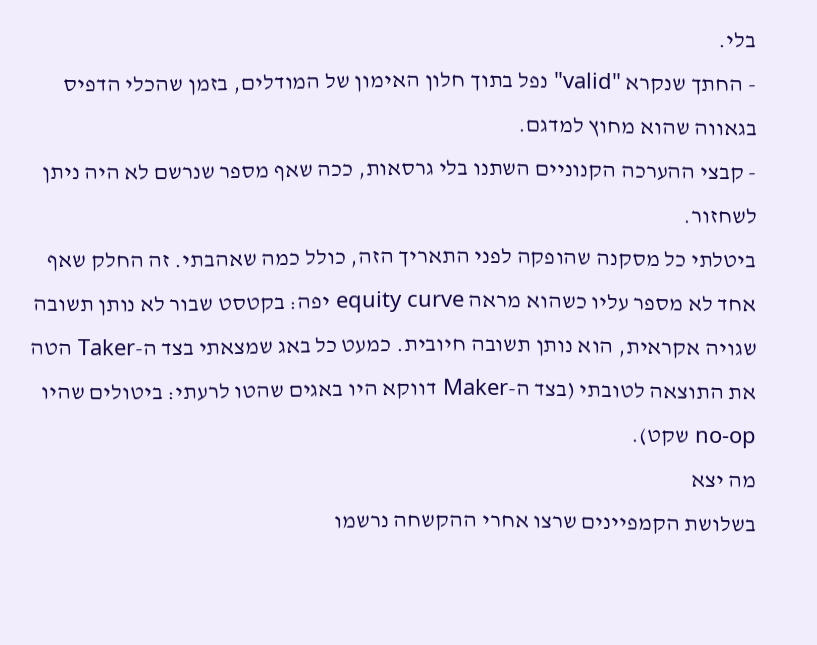בלי.
- החתך שנקרא "valid" נפל בתוך חלון האימון של המודלים, בזמן שהכלי הדפיס בגאווה שהוא מחוץ למדגם.
- קבצי ההערכה הקנוניים השתנו בלי גרסאות, ככה שאף מספר שנרשם לא היה ניתן לשחזור.
ביטלתי כל מסקנה שהופקה לפני התאריך הזה, כולל כמה שאהבתי. זה החלק שאף אחד לא מספר עליו כשהוא מראה equity curve יפה: בקטסט שבור לא נותן תשובה שגויה אקראית, הוא נותן תשובה חיובית. כמעט כל באג שמצאתי בצד ה-Taker הטה את התוצאה לטובתי (בצד ה-Maker דווקא היו באגים שהטו לרעתי: ביטולים שהיו no-op שקט).
מה יצא
בשלושת הקמפיינים שרצו אחרי ההקשחה נרשמו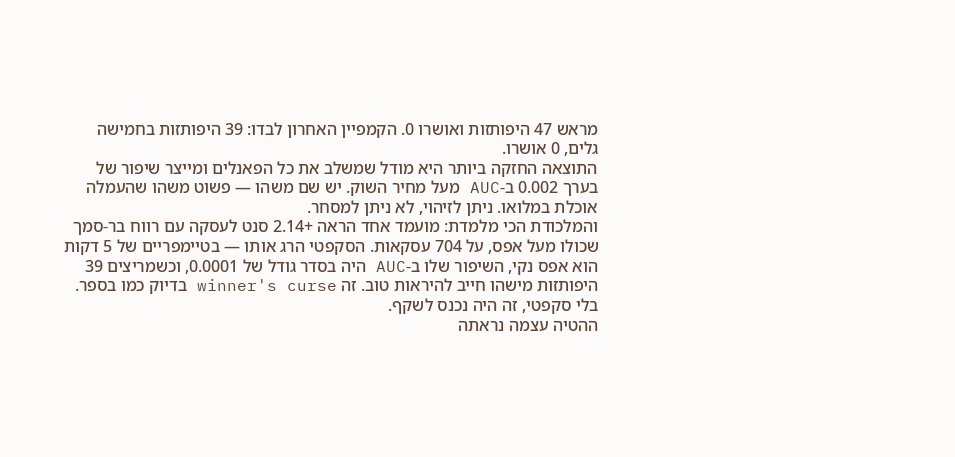מראש 47 היפותזות ואושרו 0. הקמפיין האחרון לבדו: 39 היפותזות בחמישה גלים, 0 אושרו.
התוצאה החזקה ביותר היא מודל שמשלב את כל הפאנלים ומייצר שיפור של בערך 0.002 ב-AUC מעל מחיר השוק. יש שם משהו — פשוט משהו שהעמלה אוכלת במלואו. ניתן לזיהוי, לא ניתן למסחר.
והמלכודת הכי מלמדת: מועמד אחד הראה +2.14 סנט לעסקה עם רווח בר-סמך שכולו מעל אפס, על 704 עסקאות. הסקפטי הרג אותו — בטיימפריים של 5 דקות הוא אפס נקי, השיפור שלו ב-AUC היה בסדר גודל של 0.0001, וכשמריצים 39 היפותזות מישהו חייב להיראות טוב. זה winner's curse בדיוק כמו בספר. בלי סקפטי, זה היה נכנס לשקף.
ההטיה עצמה נראתה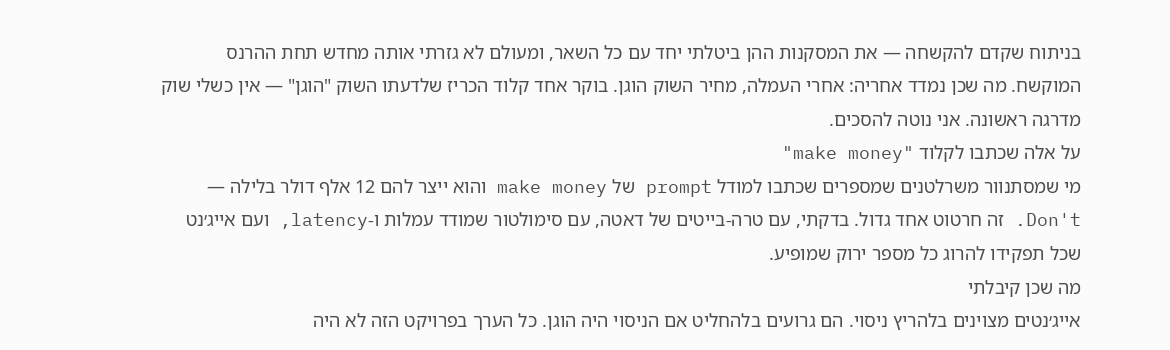בניתוח שקדם להקשחה — את המסקנות ההן ביטלתי יחד עם כל השאר, ומעולם לא גזרתי אותה מחדש תחת ההרנס המוקשח. מה שכן נמדד אחריה: אחרי העמלה, מחיר השוק הוגן. בוקר אחד קלוד הכריז שלדעתו השוק "הוגן" — אין כשלי שוק מדרגה ראשונה. אני נוטה להסכים.
על אלה שכתבו לקלוד "make money"
מי שמסתנוור משרלטנים שמספרים שכתבו למודל prompt של make money והוא ייצר להם 12 אלף דולר בלילה — Don't. זה חרטוט אחד גדול. בדקתי, עם טרה-בייטים של דאטה, עם סימולטור שמודד עמלות ו-latency, ועם אייג׳נט שכל תפקידו להרוג כל מספר ירוק שמופיע.
מה שכן קיבלתי
אייג׳נטים מצוינים בלהריץ ניסוי. הם גרועים בלהחליט אם הניסוי היה הוגן. כל הערך בפרויקט הזה לא היה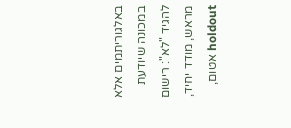באלגוריתמים אלא במכונה שיודעת להגיד "לא": רישום מראש, מודד יחיד, holdout אטום,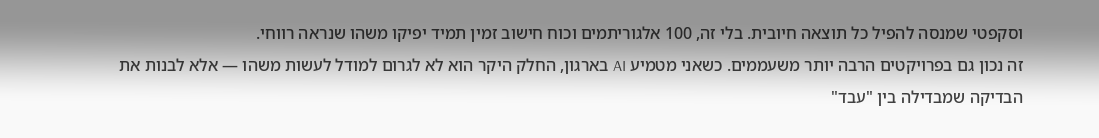וסקפטי שמנסה להפיל כל תוצאה חיובית. בלי זה, 100 אלגוריתמים וכוח חישוב זמין תמיד יפיקו משהו שנראה רווחי.
זה נכון גם בפרויקטים הרבה יותר משעממים. כשאני מטמיע AI בארגון, החלק היקר הוא לא לגרום למודל לעשות משהו — אלא לבנות את הבדיקה שמבדילה בין "עבד"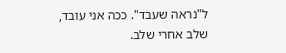ל"נראה שעבד". ככה אני עובד, שלב אחרי שלב.